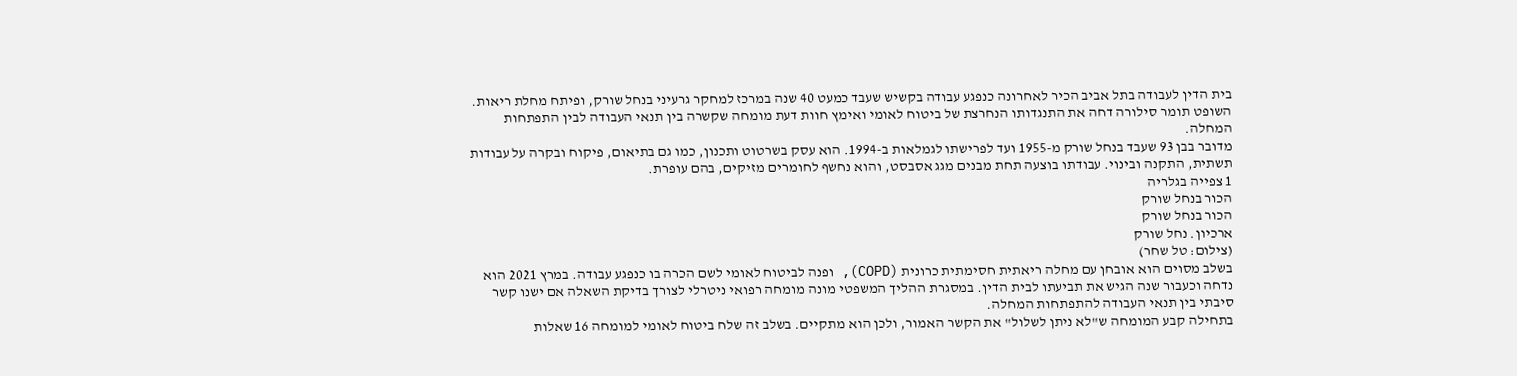בית הדין לעבודה בתל אביב הכיר לאחרונה כנפגע עבודה בקשיש שעבד כמעט 40 שנה במרכז למחקר גרעיני בנחל שורק, ופיתח מחלת ריאות. השופט תומר סילורה דחה את התנגדותו הנחרצת של ביטוח לאומי ואימץ חוות דעת מומחה שקשרה בין תנאי העבודה לבין התפתחות המחלה.
מדובר בבן 93 שעבד בנחל שורק מ-1955 ועד לפרישתו לגמלאות ב-1994. הוא עסק בשרטוט ותכנון, כמו גם בתיאום, פיקוח ובקרה על עבודות תשתית, התקנה ובינוי. עבודתו בוצעה תחת מבנים מגג אסבסט, והוא נחשף לחומרים מזיקים, בהם עופרת.
1 צפייה בגלריה
הכור בנחל שורק
הכור בנחל שורק
ארכיון. נחל שורק
(צילום: טל שחר)
בשלב מסוים הוא אובחן עם מחלה ריאתית חסימתית כרונית (COPD), ופנה לביטוח לאומי לשם הכרה בו כנפגע עבודה. במרץ 2021 הוא נדחה וכעבור שנה הגיש את תביעתו לבית הדין. במסגרת ההליך המשפטי מונה מומחה רפואי ניטרלי לצורך בדיקת השאלה אם ישנו קשר סיבתי בין תנאי העבודה להתפתחות המחלה.
בתחילה קבע המומחה ש"לא ניתן לשלול" את הקשר האמור, ולכן הוא מתקיים. בשלב זה שלח ביטוח לאומי למומחה 16 שאלות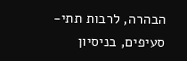הבהרה, לרבות תתי-סעיפים, בניסיון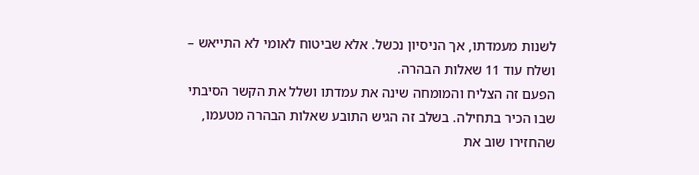לשנות מעמדתו, אך הניסיון נכשל. אלא שביטוח לאומי לא התייאש – ושלח עוד 11 שאלות הבהרה.
הפעם זה הצליח והמומחה שינה את עמדתו ושלל את הקשר הסיבתי שבו הכיר בתחילה. בשלב זה הגיש התובע שאלות הבהרה מטעמו, שהחזירו שוב את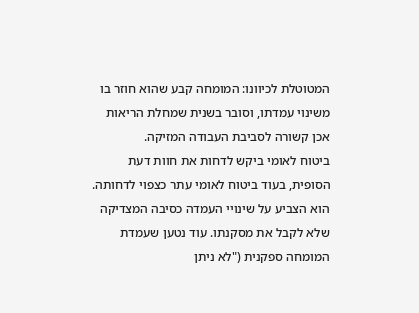המטוטלת לכיוונו: המומחה קבע שהוא חוזר בו משינוי עמדתו, וסובר בשנית שמחלת הריאות אכן קשורה לסביבת העבודה המזיקה.
ביטוח לאומי ביקש לדחות את חוות דעת הסופית, בעוד ביטוח לאומי עתר כצפוי לדחותה. הוא הצביע על שינויי העמדה כסיבה המצדיקה שלא לקבל את מסקנתו. עוד נטען שעמדת המומחה ספקנית ("לא ניתן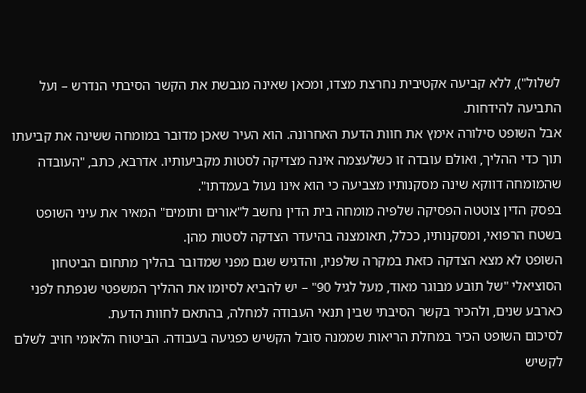לשלול"), ללא קביעה אקטיבית נחרצת מצדו, ומכאן שאינה מגבשת את הקשר הסיבתי הנדרש – ועל התביעה להידחות.
אבל השופט סילורה אימץ את חוות הדעת האחרונה. הוא העיר שאכן מדובר במומחה ששינה את קביעתו תוך כדי ההליך, ואולם עובדה זו כשלעצמה אינה מצדיקה לסטות מקביעותיו. אדרבא, כתב, "העובדה שהמומחה דווקא שינה מסקנותיו מצביעה כי הוא אינו נעול בעמדתו".
בפסק הדין צוטטה הפסיקה שלפיה מומחה בית הדין נחשב ל"אורים ותומים" המאיר את עיני השופט בשטח הרפואי, ומסקנותיו, ככלל, תאומצנה בהיעדר הצדקה לסטות מהן.
השופט לא מצא הצדקה כזאת במקרה שלפניו, והדגיש שגם מפני שמדובר בהליך מתחום הביטחון הסוציאלי "של תובע מבוגר מאוד, מעל לגיל 90" – יש להביא לסיומו את ההליך המשפטי שנפתח לפני כארבע שנים, ולהכיר בקשר הסיבתי שבין תנאי העבודה למחלה, בהתאם לחוות הדעת.
לסיכום השופט הכיר במחלת הריאות שממנה סובל הקשיש כפגיעה בעבודה. הביטוח הלאומי חויב לשלם לקשיש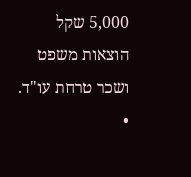5,000 שקל הוצאות משפט ושכר טרחת עו"ד.
•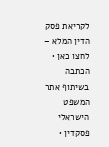לקריאת פסק הדין המלא – לחצו כאן • הכתבה בשיתוף אתר המשפט הישראלי פסקדין •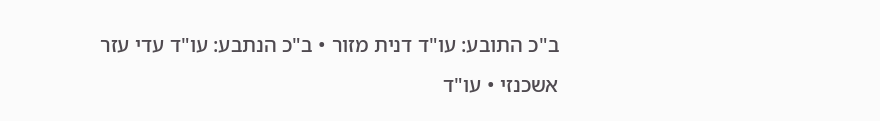ב"כ התובע: עו"ד דנית מזור • ב"כ הנתבע: עו"ד עדי עזר אשכנזי • עו"ד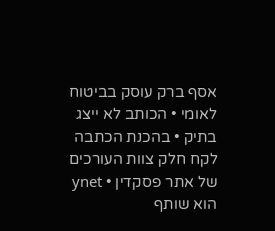אסף ברק עוסק בביטוח לאומי • הכותב לא ייצג בתיק • בהכנת הכתבה לקח חלק צוות העורכים של אתר פסקדין • ynet הוא שותף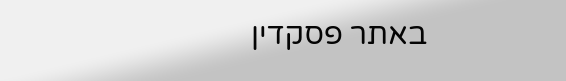באתר פסקדין